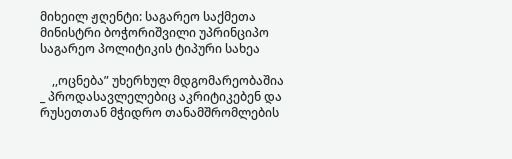მიხეილ ჟღენტი: საგარეო საქმეთა მინისტრი ბოჭორიშვილი უპრინციპო საგარეო პოლიტიკის ტიპური სახეა

    ,,ოცნება” უხერხულ მდგომარეობაშია _ პროდასავლელებიც აკრიტიკებენ და რუსეთთან მჭიდრო თანამშრომლების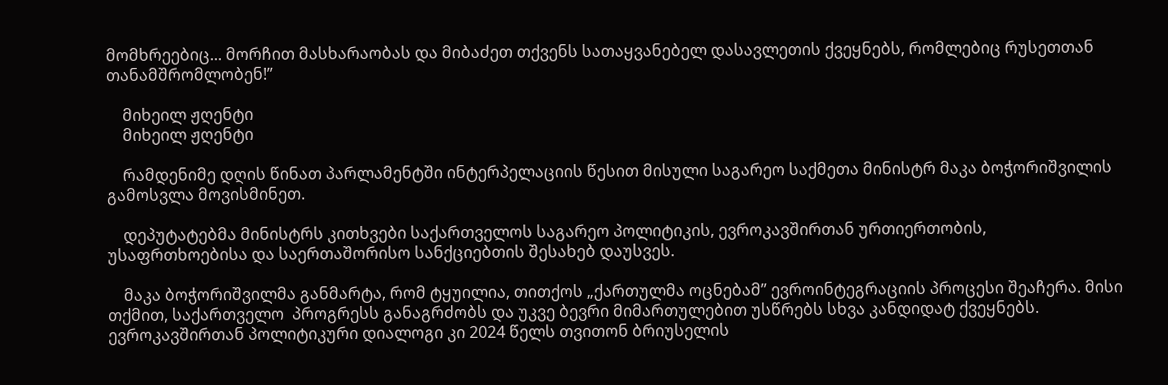მომხრეებიც... მორჩით მასხარაობას და მიბაძეთ თქვენს სათაყვანებელ დასავლეთის ქვეყნებს, რომლებიც რუსეთთან თანამშრომლობენ!”

    მიხეილ ჟღენტი
    მიხეილ ჟღენტი

    რამდენიმე დღის წინათ პარლამენტში ინტერპელაციის წესით მისული საგარეო საქმეთა მინისტრ მაკა ბოჭორიშვილის გამოსვლა მოვისმინეთ.

    დეპუტატებმა მინისტრს კითხვები საქართველოს საგარეო პოლიტიკის, ევროკავშირთან ურთიერთობის, უსაფრთხოებისა და საერთაშორისო სანქციებთის შესახებ დაუსვეს.

    მაკა ბოჭორიშვილმა განმარტა, რომ ტყუილია, თითქოს „ქართულმა ოცნებამ” ევროინტეგრაციის პროცესი შეაჩერა. მისი თქმით, საქართველო  პროგრესს განაგრძობს და უკვე ბევრი მიმართულებით უსწრებს სხვა კანდიდატ ქვეყნებს. ევროკავშირთან პოლიტიკური დიალოგი კი 2024 წელს თვითონ ბრიუსელის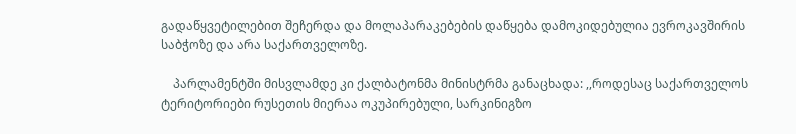გადაწყვეტილებით შეჩერდა და მოლაპარაკებების დაწყება დამოკიდებულია ევროკავშირის საბჭოზე და არა საქართველოზე.

    პარლამენტში მისვლამდე კი ქალბატონმა მინისტრმა განაცხადა: ,,როდესაც საქართველოს ტერიტორიები რუსეთის მიერაა ოკუპირებული, სარკინიგზო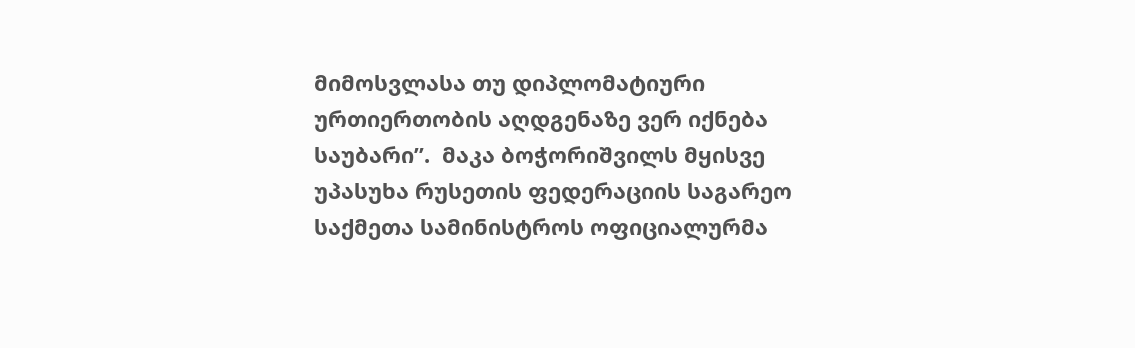მიმოსვლასა თუ დიპლომატიური ურთიერთობის აღდგენაზე ვერ იქნება საუბარი”.  მაკა ბოჭორიშვილს მყისვე უპასუხა რუსეთის ფედერაციის საგარეო საქმეთა სამინისტროს ოფიციალურმა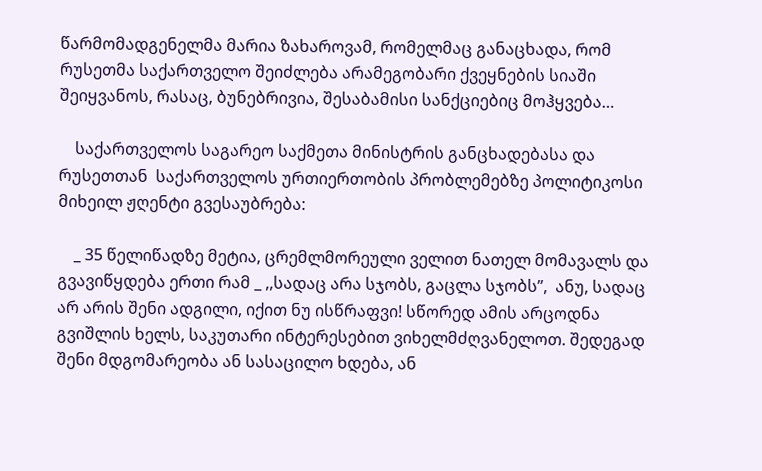წარმომადგენელმა მარია ზახაროვამ, რომელმაც განაცხადა, რომ რუსეთმა საქართველო შეიძლება არამეგობარი ქვეყნების სიაში შეიყვანოს, რასაც, ბუნებრივია, შესაბამისი სანქციებიც მოჰყვება…

    საქართველოს საგარეო საქმეთა მინისტრის განცხადებასა და რუსეთთან  საქართველოს ურთიერთობის პრობლემებზე პოლიტიკოსი მიხეილ ჟღენტი გვესაუბრება:

    _ 35 წელიწადზე მეტია, ცრემლმორეული ველით ნათელ მომავალს და გვავიწყდება ერთი რამ _ ,,სადაც არა სჯობს, გაცლა სჯობს”,  ანუ, სადაც არ არის შენი ადგილი, იქით ნუ ისწრაფვი! სწორედ ამის არცოდნა გვიშლის ხელს, საკუთარი ინტერესებით ვიხელმძღვანელოთ. შედეგად შენი მდგომარეობა ან სასაცილო ხდება, ან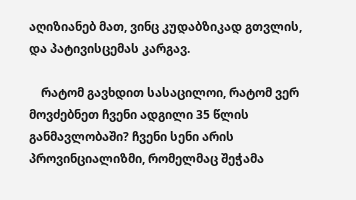აღიზიანებ მათ, ვინც კუდაბზიკად გთვლის, და პატივისცემას კარგავ.

    რატომ გავხდით სასაცილოი, რატომ ვერ მოვძებნეთ ჩვენი ადგილი 35 წლის განმავლობაში? ჩვენი სენი არის პროვინციალიზმი, რომელმაც შეჭამა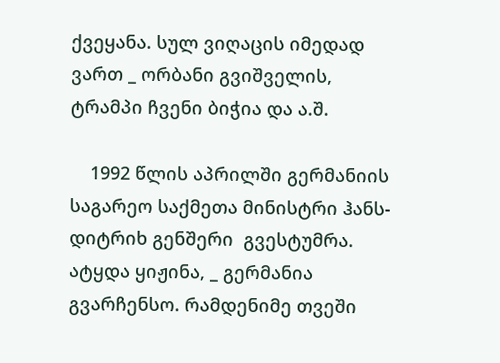ქვეყანა. სულ ვიღაცის იმედად ვართ _ ორბანი გვიშველის, ტრამპი ჩვენი ბიჭია და ა.შ.

    1992 წლის აპრილში გერმანიის საგარეო საქმეთა მინისტრი ჰანს-დიტრიხ გენშერი  გვესტუმრა. ატყდა ყიჟინა, _ გერმანია გვარჩენსო. რამდენიმე თვეში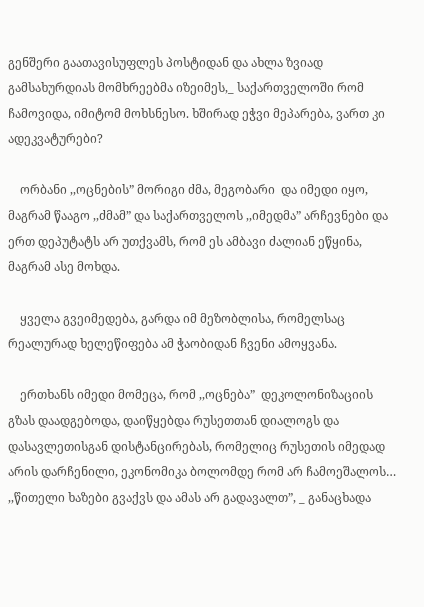გენშერი გაათავისუფლეს პოსტიდან და ახლა ზვიად გამსახურდიას მომხრეებმა იზეიმეს,_ საქართველოში რომ ჩამოვიდა, იმიტომ მოხსნესო. ხშირად ეჭვი მეპარება, ვართ კი ადეკვატურები?

    ორბანი ,,ოცნების” მორიგი ძმა, მეგობარი  და იმედი იყო, მაგრამ წააგო ,,ძმამ” და საქართველოს ,,იმედმა” არჩევნები და ერთ დეპუტატს არ უთქვამს, რომ ეს ამბავი ძალიან ეწყინა, მაგრამ ასე მოხდა.

    ყველა გვეიმედება, გარდა იმ მეზობლისა, რომელსაც რეალურად ხელეწიფება ამ ჭაობიდან ჩვენი ამოყვანა.

    ერთხანს იმედი მომეცა, რომ ,,ოცნება”  დეკოლონიზაციის გზას დაადგებოდა, დაიწყებდა რუსეთთან დიალოგს და დასავლეთისგან დისტანცირებას, რომელიც რუსეთის იმედად არის დარჩენილი, ეკონომიკა ბოლომდე რომ არ ჩამოეშალოს…  ,,წითელი ხაზები გვაქვს და ამას არ გადავალთ”, _ განაცხადა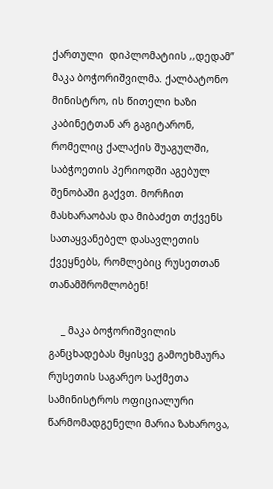ქართული  დიპლომატიის ,,დედამ”  მაკა ბოჭორიშვილმა. ქალბატონო მინისტრო, ის წითელი ხაზი კაბინეტთან არ გაგიტარონ, რომელიც ქალაქის შუაგულში, საბჭოეთის პერიოდში აგებულ შენობაში გაქვთ. მორჩით მასხარაობას და მიბაძეთ თქვენს სათაყვანებელ დასავლეთის ქვეყნებს, რომლებიც რუსეთთან თანამშრომლობენ!

    _ მაკა ბოჭორიშვილის განცხადებას მყისვე გამოეხმაურა რუსეთის საგარეო საქმეთა სამინისტროს ოფიციალური წარმომადგენელი მარია ზახაროვა,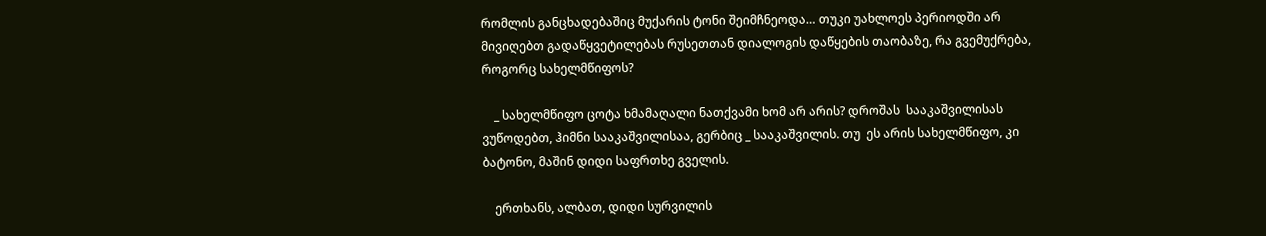რომლის განცხადებაშიც მუქარის ტონი შეიმჩნეოდა… თუკი უახლოეს პერიოდში არ მივიღებთ გადაწყვეტილებას რუსეთთან დიალოგის დაწყების თაობაზე, რა გვემუქრება, როგორც სახელმწიფოს?

    _ სახელმწიფო ცოტა ხმამაღალი ნათქვამი ხომ არ არის? დროშას  სააკაშვილისას ვუწოდებთ, ჰიმნი სააკაშვილისაა, გერბიც _ სააკაშვილის. თუ  ეს არის სახელმწიფო, კი ბატონო, მაშინ დიდი საფრთხე გველის.

    ერთხანს, ალბათ, დიდი სურვილის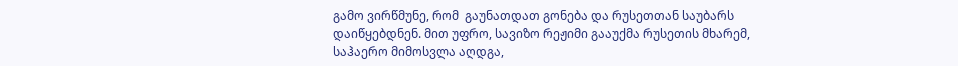გამო ვირწმუნე, რომ  გაუნათდათ გონება და რუსეთთან საუბარს დაიწყებდნენ. მით უფრო, სავიზო რეჟიმი გააუქმა რუსეთის მხარემ, საჰაერო მიმოსვლა აღდგა,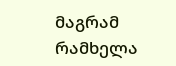მაგრამ რამხელა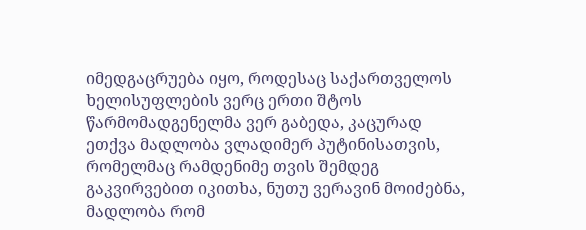იმედგაცრუება იყო, როდესაც საქართველოს ხელისუფლების ვერც ერთი შტოს წარმომადგენელმა ვერ გაბედა, კაცურად ეთქვა მადლობა ვლადიმერ პუტინისათვის, რომელმაც რამდენიმე თვის შემდეგ გაკვირვებით იკითხა, ნუთუ ვერავინ მოიძებნა, მადლობა რომ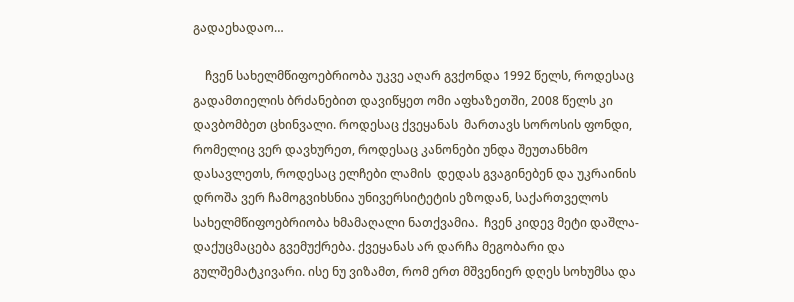გადაეხადაო…

    ჩვენ სახელმწიფოებრიობა უკვე აღარ გვქონდა 1992 წელს, როდესაც გადამთიელის ბრძანებით დავიწყეთ ომი აფხაზეთში, 2008 წელს კი დავბომბეთ ცხინვალი. როდესაც ქვეყანას  მართავს სოროსის ფონდი, რომელიც ვერ დავხურეთ, როდესაც კანონები უნდა შეუთანხმო დასავლეთს, როდესაც ელჩები ლამის  დედას გვაგინებენ და უკრაინის დროშა ვერ ჩამოგვიხსნია უნივერსიტეტის ეზოდან, საქართველოს სახელმწიფოებრიობა ხმამაღალი ნათქვამია.  ჩვენ კიდევ მეტი დაშლა-დაქუცმაცება გვემუქრება. ქვეყანას არ დარჩა მეგობარი და გულშემატკივარი. ისე ნუ ვიზამთ, რომ ერთ მშვენიერ დღეს სოხუმსა და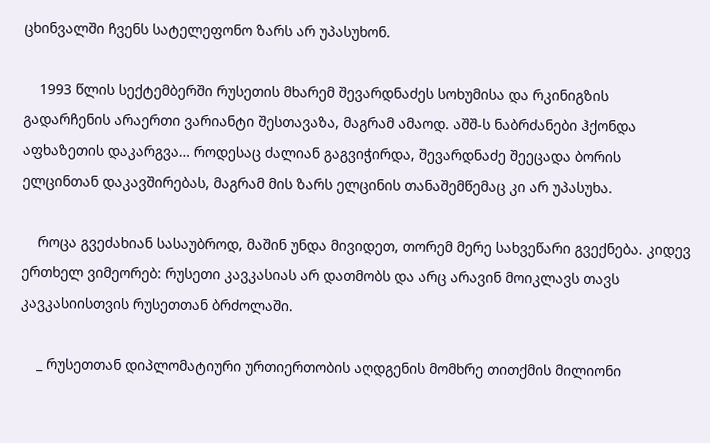ცხინვალში ჩვენს სატელეფონო ზარს არ უპასუხონ.

    1993 წლის სექტემბერში რუსეთის მხარემ შევარდნაძეს სოხუმისა და რკინიგზის გადარჩენის არაერთი ვარიანტი შესთავაზა, მაგრამ ამაოდ. აშშ-ს ნაბრძანები ჰქონდა აფხაზეთის დაკარგვა… როდესაც ძალიან გაგვიჭირდა, შევარდნაძე შეეცადა ბორის ელცინთან დაკავშირებას, მაგრამ მის ზარს ელცინის თანაშემწემაც კი არ უპასუხა.

    როცა გვეძახიან სასაუბროდ, მაშინ უნდა მივიდეთ, თორემ მერე სახვეწარი გვექნება. კიდევ ერთხელ ვიმეორებ: რუსეთი კავკასიას არ დათმობს და არც არავინ მოიკლავს თავს კავკასიისთვის რუსეთთან ბრძოლაში.

    _ რუსეთთან დიპლომატიური ურთიერთობის აღდგენის მომხრე თითქმის მილიონი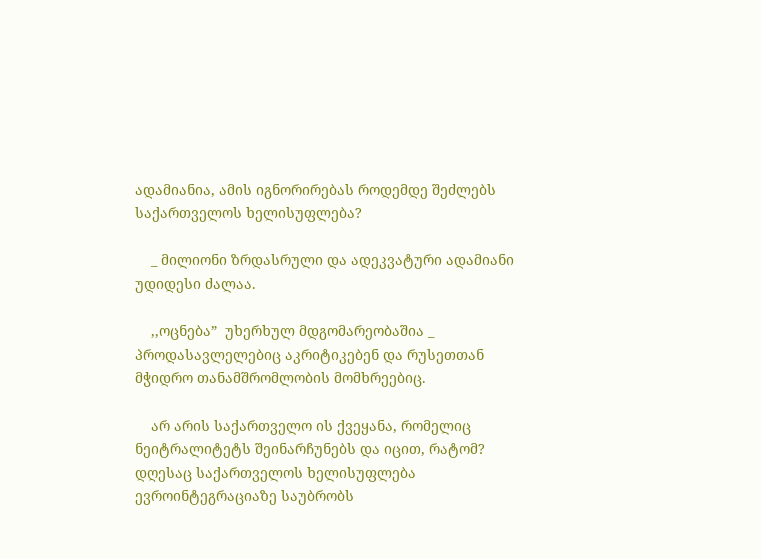ადამიანია, ამის იგნორირებას როდემდე შეძლებს საქართველოს ხელისუფლება?

    _ მილიონი ზრდასრული და ადეკვატური ადამიანი უდიდესი ძალაა.

    ,,ოცნება”  უხერხულ მდგომარეობაშია _ პროდასავლელებიც აკრიტიკებენ და რუსეთთან მჭიდრო თანამშრომლობის მომხრეებიც.

    არ არის საქართველო ის ქვეყანა, რომელიც ნეიტრალიტეტს შეინარჩუნებს და იცით, რატომ? დღესაც საქართველოს ხელისუფლება ევროინტეგრაციაზე საუბრობს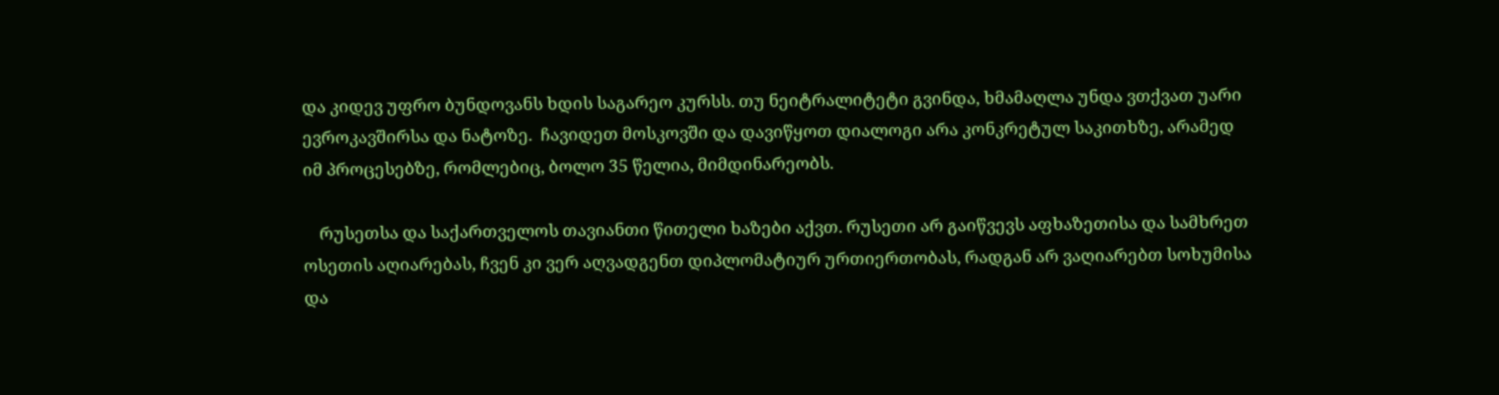და კიდევ უფრო ბუნდოვანს ხდის საგარეო კურსს. თუ ნეიტრალიტეტი გვინდა, ხმამაღლა უნდა ვთქვათ უარი ევროკავშირსა და ნატოზე.  ჩავიდეთ მოსკოვში და დავიწყოთ დიალოგი არა კონკრეტულ საკითხზე, არამედ იმ პროცესებზე, რომლებიც, ბოლო 35 წელია, მიმდინარეობს.

    რუსეთსა და საქართველოს თავიანთი წითელი ხაზები აქვთ. რუსეთი არ გაიწვევს აფხაზეთისა და სამხრეთ ოსეთის აღიარებას, ჩვენ კი ვერ აღვადგენთ დიპლომატიურ ურთიერთობას, რადგან არ ვაღიარებთ სოხუმისა და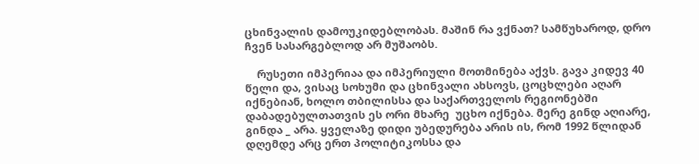ცხინვალის დამოუკიდებლობას. მაშინ რა ვქნათ? სამწუხაროდ, დრო ჩვენ სასარგებლოდ არ მუშაობს.

    რუსეთი იმპერიაა და იმპერიული მოთმინება აქვს. გავა კიდევ 40 წელი და, ვისაც სოხუმი და ცხინვალი ახსოვს, ცოცხლები აღარ იქნებიან, ხოლო თბილისსა და საქართველოს რეგიონებში დაბადებულთათვის ეს ორი მხარე  უცხო იქნება. მერე გინდ აღიარე, გინდა _ არა. ყველაზე დიდი უბედურება არის ის, რომ 1992 წლიდან დღემდე არც ერთ პოლიტიკოსსა და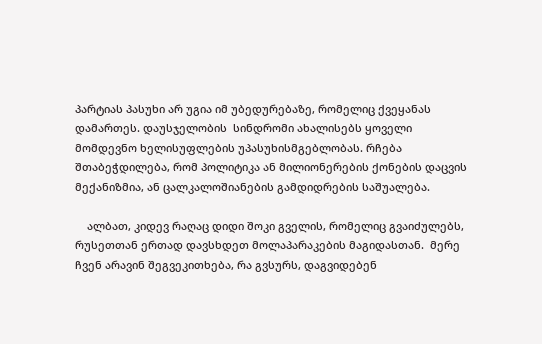პარტიას პასუხი არ უგია იმ უბედურებაზე, რომელიც ქვეყანას დამართეს. დაუსჯელობის  სინდრომი ახალისებს ყოველი მომდევნო ხელისუფლების უპასუხისმგებლობას. რჩება შთაბეჭდილება, რომ პოლიტიკა ან მილიონერების ქონების დაცვის მექანიზმია, ან ცალკალოშიანების გამდიდრების საშუალება.

    ალბათ, კიდევ რაღაც დიდი შოკი გველის, რომელიც გვაიძულებს, რუსეთთან ერთად დავსხდეთ მოლაპარაკების მაგიდასთან.  მერე ჩვენ არავინ შეგვეკითხება, რა გვსურს, დაგვიდებენ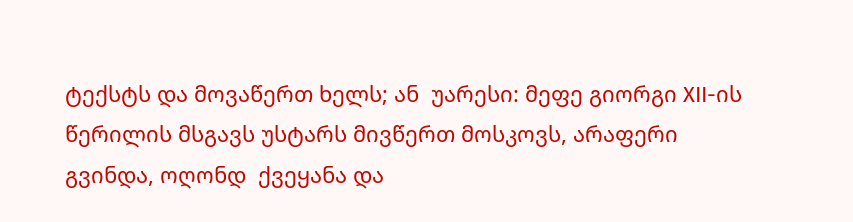ტექსტს და მოვაწერთ ხელს; ან  უარესი: მეფე გიორგი ХII-ის წერილის მსგავს უსტარს მივწერთ მოსკოვს, არაფერი გვინდა, ოღონდ  ქვეყანა და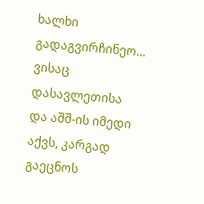ხალხი გადაგვირჩინეო… ვისაც დასავლეთისა და აშშ-ის იმედი აქვს, კარგად გაეცნოს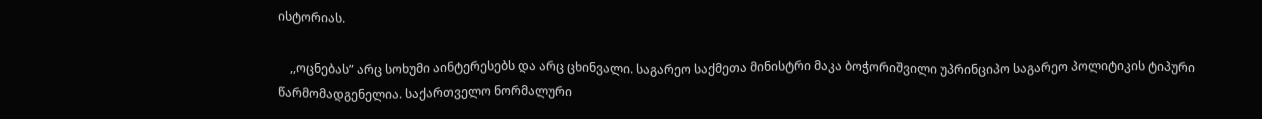ისტორიას.

    ,,ოცნებას” არც სოხუმი აინტერესებს და არც ცხინვალი. საგარეო საქმეთა მინისტრი მაკა ბოჭორიშვილი უპრინციპო საგარეო პოლიტიკის ტიპური წარმომადგენელია. საქართველო ნორმალური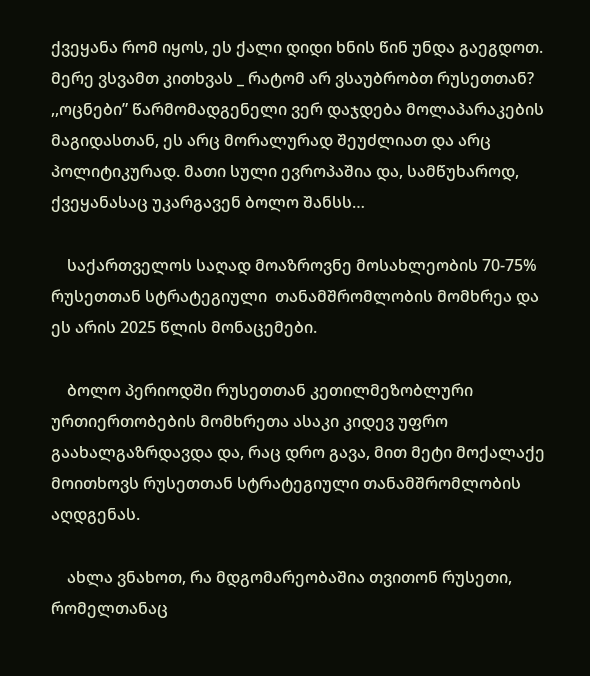ქვეყანა რომ იყოს, ეს ქალი დიდი ხნის წინ უნდა გაეგდოთ. მერე ვსვამთ კითხვას _ რატომ არ ვსაუბრობთ რუსეთთან? ,,ოცნები” წარმომადგენელი ვერ დაჯდება მოლაპარაკების მაგიდასთან, ეს არც მორალურად შეუძლიათ და არც პოლიტიკურად. მათი სული ევროპაშია და, სამწუხაროდ, ქვეყანასაც უკარგავენ ბოლო შანსს…

    საქართველოს საღად მოაზროვნე მოსახლეობის 70-75% რუსეთთან სტრატეგიული  თანამშრომლობის მომხრეა და ეს არის 2025 წლის მონაცემები.

    ბოლო პერიოდში რუსეთთან კეთილმეზობლური ურთიერთობების მომხრეთა ასაკი კიდევ უფრო გაახალგაზრდავდა და, რაც დრო გავა, მით მეტი მოქალაქე მოითხოვს რუსეთთან სტრატეგიული თანამშრომლობის აღდგენას.

    ახლა ვნახოთ, რა მდგომარეობაშია თვითონ რუსეთი, რომელთანაც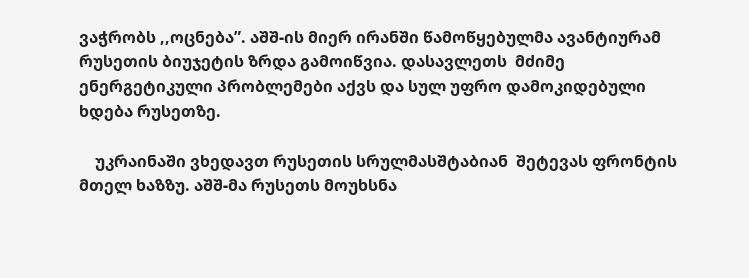ვაჭრობს ,,ოცნება”. აშშ-ის მიერ ირანში წამოწყებულმა ავანტიურამ რუსეთის ბიუჯეტის ზრდა გამოიწვია. დასავლეთს  მძიმე ენერგეტიკული პრობლემები აქვს და სულ უფრო დამოკიდებული ხდება რუსეთზე.

    უკრაინაში ვხედავთ რუსეთის სრულმასშტაბიან  შეტევას ფრონტის მთელ ხაზზუ. აშშ-მა რუსეთს მოუხსნა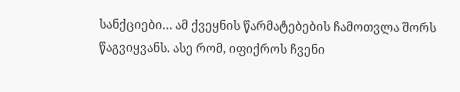სანქციები… ამ ქვეყნის წარმატებების ჩამოთვლა შორს წაგვიყვანს. ასე რომ, იფიქროს ჩვენი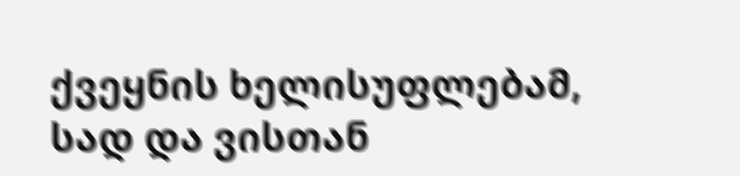ქვეყნის ხელისუფლებამ, სად და ვისთან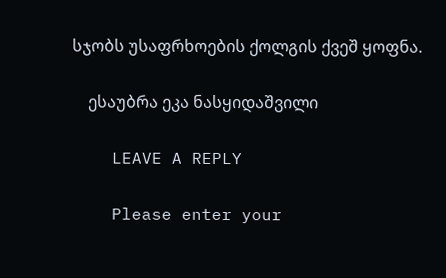სჯობს უსაფრხოების ქოლგის ქვეშ ყოფნა.

    ესაუბრა ეკა ნასყიდაშვილი

    LEAVE A REPLY

    Please enter your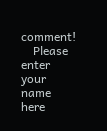comment!
    Please enter your name here